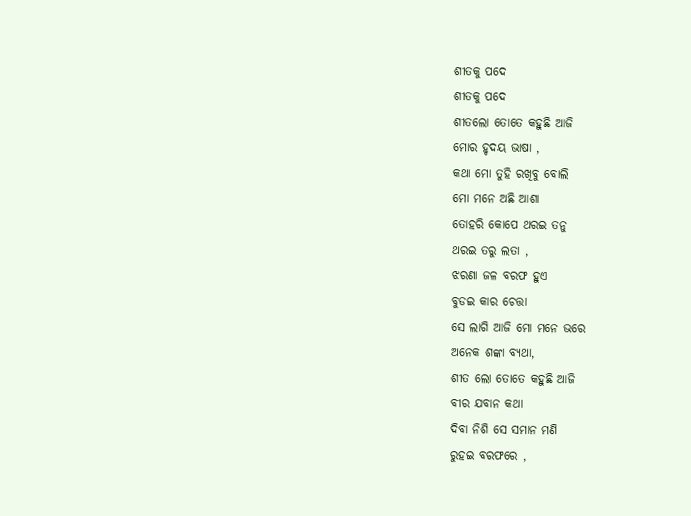ଶୀତକୁ ପଦେ
ଶୀତକୁ ପଦେ
ଶୀତଲୋ ତୋତେ କହୁଛି ଆଜି
ମୋର ହୃଦୟ ଭାଷା ,
କଥା ମୋ ତୁହି ରଖିବୁ ବୋଲି
ମୋ ମନେ ଅଛି ଆଶା
ତୋହରି କୋପେ ଥରଇ ତନୁ
ଥରଇ ତରୁ ଲତା ,
ଝରଣା ଜଳ ବରଫ ହୁଏ
ବୁଡଇ କାର ଚେତ୍ତା
ସେ ଲାଗି ଆଜି ମୋ ମନେ ଭରେ
ଅନେକ ଶଙ୍କା ବ୍ୟଥା,
ଶୀତ ଲୋ ତୋତେ କହୁଛି ଆଜି
ବୀର ଯବାନ କଥା
ଦିବା ନିଶି ସେ ସମାନ ମଣି
ରୁହଇ ବରଫରେ ,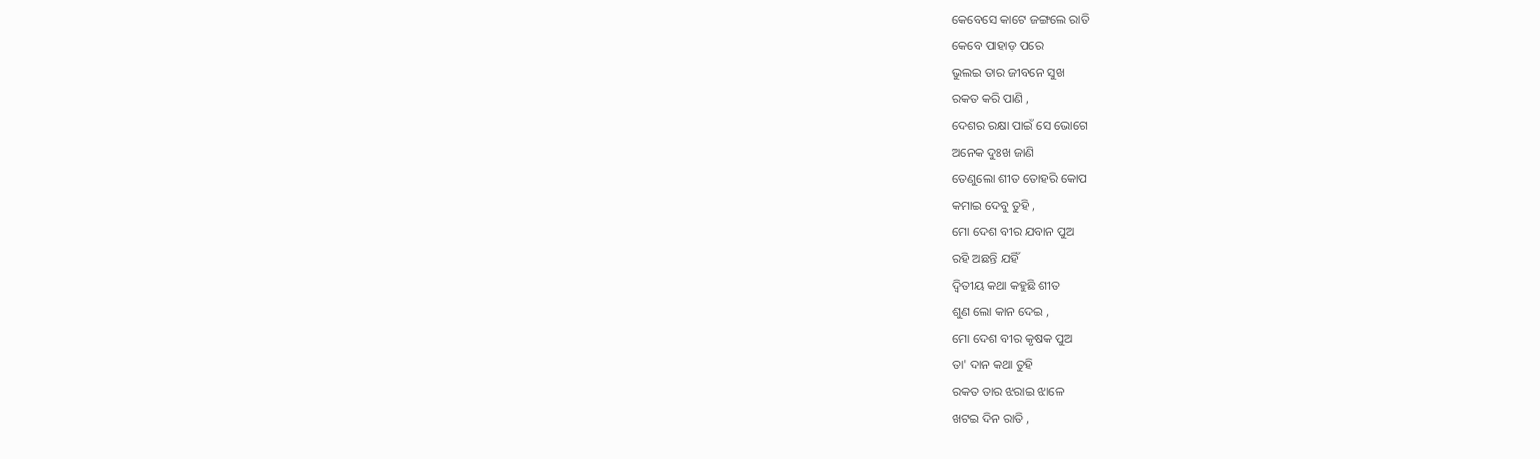କେବେସେ କାଟେ ଜଙ୍ଗଲେ ରାତି
କେବେ ପାହାଡ଼ ପରେ
ଭୁଲଇ ତାର ଜୀବନେ ସୁଖ
ରକତ କରି ପାଣି ,
ଦେଶର ରକ୍ଷା ପାଇଁ ସେ ଭୋଗେ
ଅନେକ ଦୁଃଖ ଜାଣି
ତେଣୁଲୋ ଶୀତ ତୋହରି କୋପ
କମାଇ ଦେବୁ ତୁହି ,
ମୋ ଦେଶ ବୀର ଯବାନ ପୁଅ
ରହି ଅଛନ୍ତି ଯହିଁ
ଦ୍ୱିତୀୟ କଥା କହୁଛି ଶୀତ
ଶୁଣ ଲୋ କାନ ଦେଇ ,
ମୋ ଦେଶ ବୀର କୃଷକ ପୁଅ
ତା' ଦାନ କଥା ତୁହି
ରକତ ତାର ଝରାଇ ଝାଳେ
ଖଟଇ ଦିନ ରାତି ,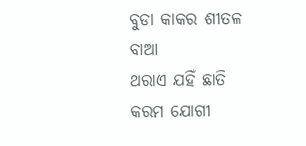ବୁଡା କାକର ଶୀତଳ ବାଆ
ଥରାଏ ଯହିଁ ଛାତି
କରମ ଯୋଗୀ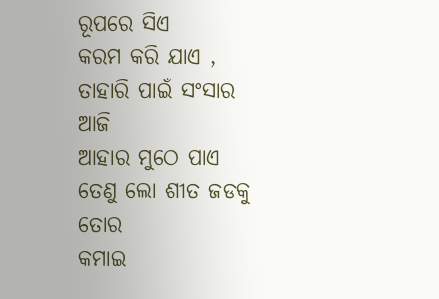ରୂପରେ ସିଏ
କରମ କରି ଯାଏ ,
ତାହାରି ପାଇଁ ସଂସାର ଆଜି
ଆହାର ମୁଠେ ପାଏ
ତେଣୁ ଲୋ ଶୀତ ଜଡକୁ ତୋର
କମାଇ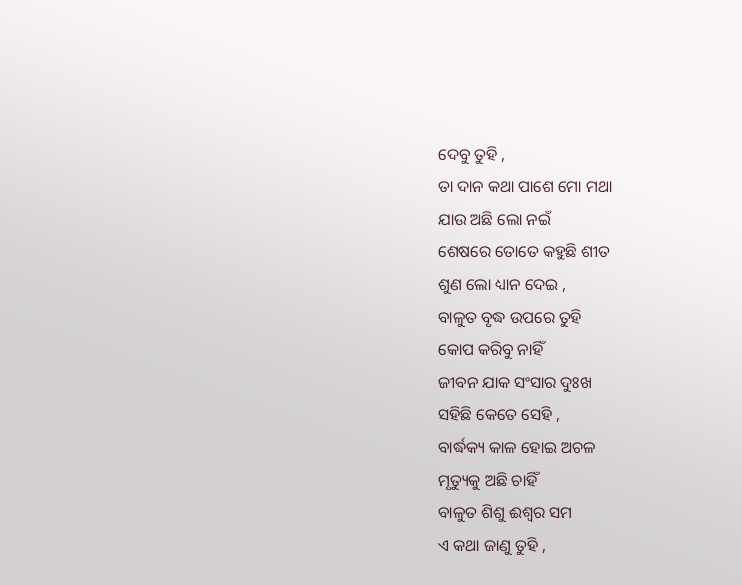ଦେବୁ ତୁହି ,
ତା ଦାନ କଥା ପାଶେ ମୋ ମଥା
ଯାଉ ଅଛି ଲୋ ନଇଁ
ଶେଷରେ ତୋତେ କହୁଛି ଶୀତ
ଶୁଣ ଲୋ ଧ୍ୟାନ ଦେଇ ,
ବାଳୁତ ବୃଦ୍ଧ ଉପରେ ତୁହି
କୋପ କରିବୁ ନାହିଁ
ଜୀବନ ଯାକ ସଂସାର ଦୁଃଖ
ସହିଛି କେତେ ସେହି ,
ବାର୍ଦ୍ଧକ୍ୟ କାଳ ହୋଇ ଅଚଳ
ମୃତ୍ୟୁକୁ ଅଛି ଚାହିଁ
ବାଳୁତ ଶିଶୁ ଈଶ୍ୱର ସମ
ଏ କଥା ଜାଣୁ ତୁହି ,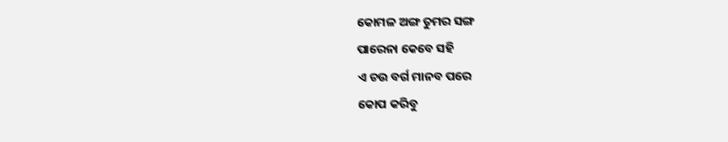କୋମଳ ଅଙ୍ଗ ତୁମର ସଙ୍ଗ
ପାରେନା କେବେ ସହି
ଏ ଚଉ ବର୍ଗ ମାନବ ପରେ
କୋପ କରିବୁ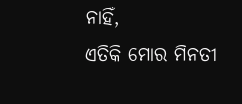ନାହିଁ,
ଏତିକି ମୋର ମିନତୀ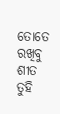ତୋତେ
ରଖିବୁ ଶୀତ ତୁହି